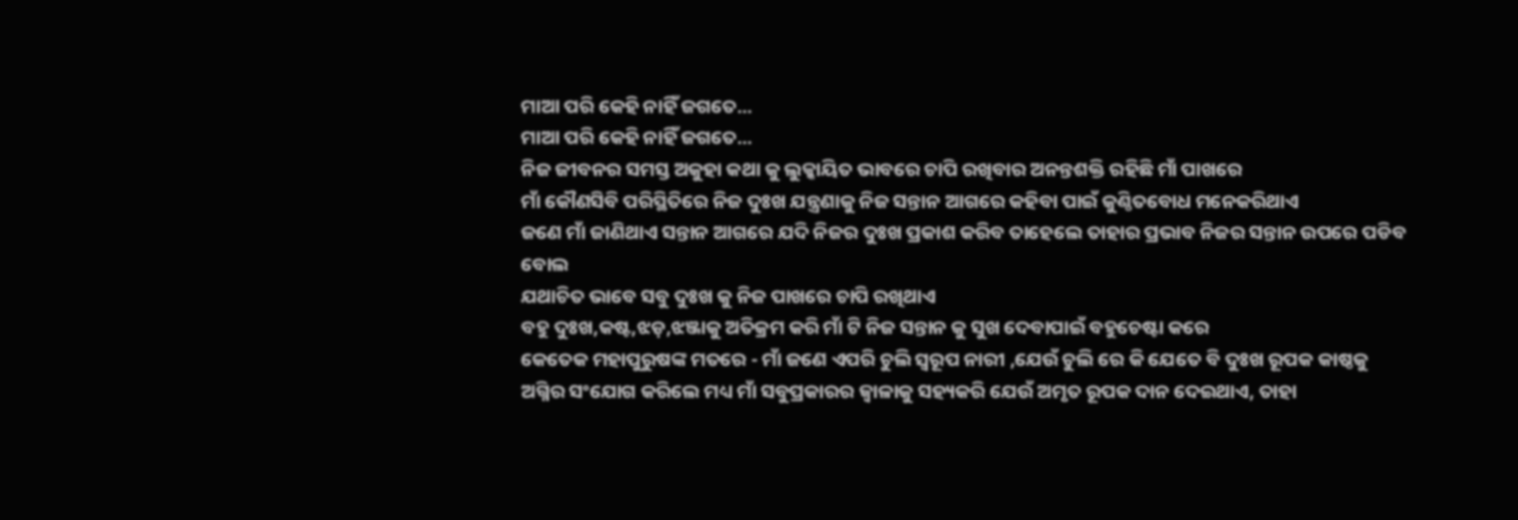ମାଆ ପରି କେହି ନାହିଁ ଜଗତେ...
ମାଆ ପରି କେହି ନାହିଁ ଜଗତେ...
ନିଜ ଜୀବନର ସମସ୍ତ ଅକୁହା କଥା କୁ ଲୁକ୍କାୟିତ ଭାବରେ ଚାପି ରଖିବାର ଅନନ୍ତଶକ୍ତି ରହିଛି ମାଁ ପାଖରେ
ମାଁ କୌଣସିବି ପରିସ୍ଥିତିରେ ନିଜ ଦୁଃଖ ଯନ୍ତ୍ରଣାକୁ ନିଜ ସନ୍ତାନ ଆଗରେ କହିବା ପାଇଁ କୁଣ୍ଠିତବୋଧ ମନେକରିଥାଏ
ଜଣେ ମାଁ ଜାଣିଥାଏ ସନ୍ତାନ ଆଗରେ ଯଦି ନିଜର ଦୁଃଖ ପ୍ରକାଶ କରିବ ତାହେଲେ ତାହାର ପ୍ରଭାବ ନିଜର ସନ୍ତାନ ଉପରେ ପଡିବ ବୋଲ
ଯଥାଚିତ ଭାବେ ସବୁ ଦୁଃଖ କୁ ନିଜ ପାଖରେ ଚାପି ରଖିଥାଏ
ବହୁ ଦୁଃଖ,କଷ୍ଟ,ଝଡ଼,ଝଞ୍ଜାକୁ ଅତିକ୍ରମ କରି ମାଁ ଟି ନିଜ ସନ୍ତାନ କୁ ସୁଖ ଦେବାପାଇଁ ବହୁଚେଷ୍ଟା କରେ
କେତେକ ମହାପୁରୁଷଙ୍କ ମତରେ - ମାଁ ଜଣେ ଏପରି ଚୁଲି ସ୍ୱରୂପ ନାରୀ ,ଯେଉଁ ଚୁଲି ରେ କି ଯେତେ ବି ଦୁଃଖ ରୂପକ କାଷ୍ଠକୁ ଅଗ୍ନିର ସଂଯୋଗ କରିଲେ ମଧ୍ୟ ମାଁ ସବୁପ୍ରକାରର ଜ୍ୱାଳାକୁ ସହ୍ୟକରି ଯେଉଁ ଅମୃତ ରୂପକ ଦାନ ଦେଇଥାଏ, ତାହା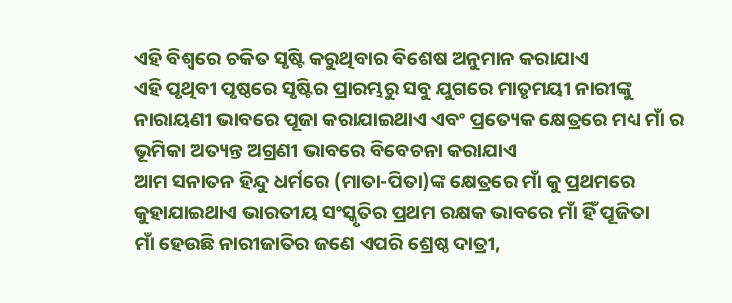ଏହି ବିଶ୍ୱରେ ଚକିତ ସୃଷ୍ଟି କରୁଥିବାର ବିଶେଷ ଅନୁମାନ କରାଯାଏ
ଏହି ପୃଥିବୀ ପୃଷ୍ଠରେ ସୃଷ୍ଟିର ପ୍ରାରମ୍ଭରୁ ସବୁ ଯୁଗରେ ମାତୃମୟୀ ନାରୀଙ୍କୁ ନାରାୟଣୀ ଭାବରେ ପୂଜା କରାଯାଇଥାଏ ଏବଂ ପ୍ରତ୍ୟେକ କ୍ଷେତ୍ରରେ ମଧ୍ୟ ମାଁ ର ଭୂମିକା ଅତ୍ୟନ୍ତ ଅଗ୍ରଣୀ ଭାବରେ ବିବେଚନା କରାଯାଏ
ଆମ ସନାତନ ହିନ୍ଦୁ ଧର୍ମରେ (ମାତା-ପିତା)ଙ୍କ କ୍ଷେତ୍ରରେ ମାଁ କୁ ପ୍ରଥମରେ କୁହାଯାଇଥାଏ ଭାରତୀୟ ସଂସ୍କୃତିର ପ୍ରଥମ ରକ୍ଷକ ଭାବରେ ମାଁ ହିଁ ପୂଜିତା
ମାଁ ହେଉଛି ନାରୀଜାତିର ଜଣେ ଏପରି ଶ୍ରେଷ୍ଠ ଦାତ୍ରୀ,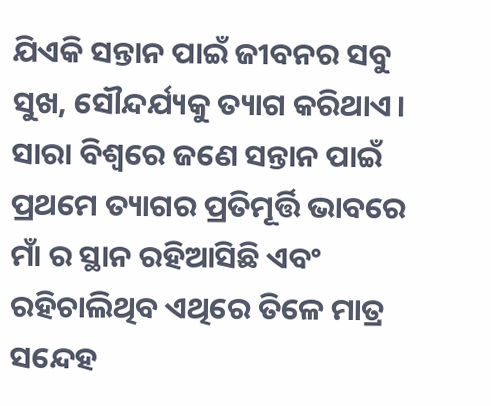ଯିଏକି ସନ୍ତାନ ପାଇଁ ଜୀବନର ସବୁ ସୁଖ, ସୌନ୍ଦର୍ଯ୍ୟକୁ ତ୍ୟାଗ କରିଥାଏ।
ସାରା ବିଶ୍ୱରେ ଜଣେ ସନ୍ତାନ ପାଇଁ ପ୍ରଥମେ ତ୍ୟାଗର ପ୍ରତିମୂର୍ତ୍ତି ଭାବରେ ମାଁ ର ସ୍ଥାନ ରହିଆସିଛି ଏବଂ ରହିଚାଲିଥିବ ଏଥିରେ ତିଳେ ମାତ୍ର ସନ୍ଦେହ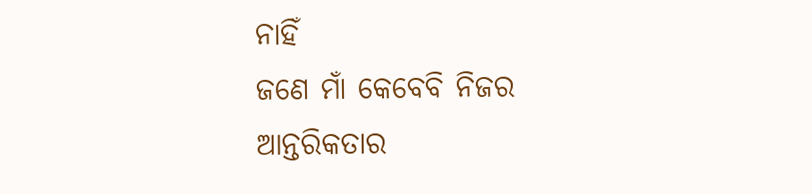ନାହିଁ
ଜଣେ ମାଁ କେବେବି ନିଜର ଆନ୍ତରିକତାର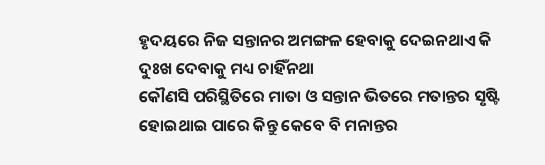ହୃଦୟରେ ନିଜ ସନ୍ତାନର ଅମଙ୍ଗଳ ହେବାକୁ ଦେଇନଥାଏ କି ଦୁଃଖ ଦେବାକୁ ମଧ୍ୟ ଚାହିଁନଥା
କୌଣସି ପରିସ୍ଥିତିରେ ମାତା ଓ ସନ୍ତାନ ଭିତରେ ମତାନ୍ତର ସୃଷ୍ଟି ହୋଇଥାଇ ପାରେ କିନ୍ତୁ କେବେ ବି ମନାନ୍ତର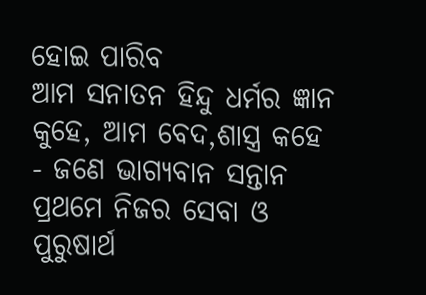ହୋଇ ପାରିବ
ଆମ ସନାତନ ହିନ୍ଦୁ ଧର୍ମର ଜ୍ଞାନ କୁହେ, ଆମ ବେଦ,ଶାସ୍ତ୍ର କହେ - ଜଣେ ଭାଗ୍ୟବାନ ସନ୍ତାନ ପ୍ରଥମେ ନିଜର ସେବା ଓ ପୁରୁଷାର୍ଥ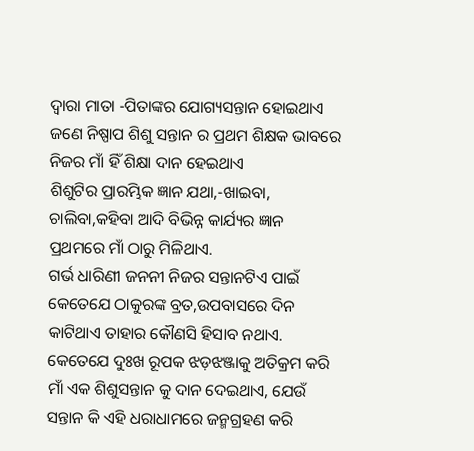ଦ୍ୱାରା ମାତା -ପିତାଙ୍କର ଯୋଗ୍ୟସନ୍ତାନ ହୋଇଥାଏ
ଜଣେ ନିଷ୍ପାପ ଶିଶୁ ସନ୍ତାନ ର ପ୍ରଥମ ଶିକ୍ଷକ ଭାବରେ ନିଜର ମାଁ ହିଁ ଶିକ୍ଷା ଦାନ ହେଇଥାଏ
ଶିଶୁଟିର ପ୍ରାରମ୍ଭିକ ଜ୍ଞାନ ଯଥା,-ଖାଇବା, ଚାଲିବା,କହିବା ଆଦି ବିଭିନ୍ନ କାର୍ଯ୍ୟର ଜ୍ଞାନ ପ୍ରଥମରେ ମାଁ ଠାରୁ ମିଳିଥାଏ.
ଗର୍ଭ ଧାରିଣୀ ଜନନୀ ନିଜର ସନ୍ତାନଟିଏ ପାଇଁ କେତେଯେ ଠାକୁରଙ୍କ ବ୍ରତ,ଉପବାସରେ ଦିନ କାଟିଥାଏ ତାହାର କୌଣସି ହିସାବ ନଥାଏ.
କେତେଯେ ଦୁଃଖ ରୂପକ ଝଡ଼ଝଞ୍ଜାକୁ ଅତିକ୍ରମ କରି ମାଁ ଏକ ଶିଶୁସନ୍ତାନ କୁ ଦାନ ଦେଇଥାଏ, ଯେଉଁ ସନ୍ତାନ କି ଏହି ଧରାଧାମରେ ଜନ୍ମଗ୍ରହଣ କରି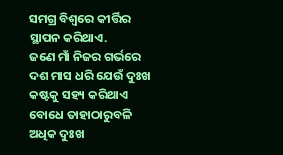ସମଗ୍ର ବିଶ୍ୱରେ କୀର୍ତ୍ତିର ସ୍ଥାପନ କରିଥାଏ.
ଜଣେ ମାଁ ନିଜର ଗର୍ଭରେ ଦଶ ମାସ ଧରି ଯେଉଁ ଦୁଃଖ କଷ୍ଟକୁ ସହ୍ୟ କରିଥାଏ ବୋଧେ ତାହାଠାରୁବଳି ଅଧିକ ଦୁଃଖ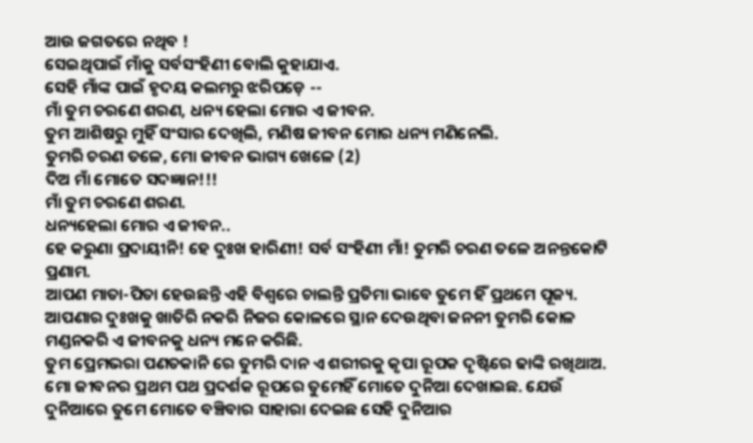ଆଉ ଜଗତରେ ନଥିବ !
ସେଇଥିପାଇଁ ମାଁକୁ ସର୍ବସଂହିଣୀ ବୋଲି କୁହାଯାଏ.
ସେହି ମାଁଙ୍କ ପାଇଁ ହୃଦୟ କଲମରୁ ଝରିପଡ଼େ --
ମାଁ ତୁମ ଚରଣେ ଶରଣ, ଧନ୍ୟ ହେଲା ମୋର ଏ ଜୀବନ.
ତୁମ ଆଶିଷରୁ ମୁହିଁ ସଂସାର ଦେଖିଲି, ମଣିଷ ଜୀବନ ମୋର ଧନ୍ୟ ମଣିନେଲି.
ତୁମରି ଚରଣ ତଳେ, ମୋ ଜୀବନ ଭାଗ୍ୟ ଖେଳେ (2)
ଦିଅ ମାଁ ମୋତେ ସଦଜ୍ଞାନ!!!
ମାଁ ତୁମ ଚରଣେ ଶରଣ.
ଧନ୍ୟହେଲା ମୋର ଏ ଜୀବନ..
ହେ କରୁଣା ପ୍ରଦାୟୀନି! ହେ ଦୁଃଖ ହାରିଣୀ! ସର୍ବ ସଂହିଣୀ ମାଁ! ତୁମରି ଚରଣ ତଳେ ଅନନ୍ତକୋଟି ପ୍ରଣାମ.
ଆପଣ ମାତା-ପିତା ହେଉଛନ୍ତି ଏହି ବିଶ୍ୱରେ ଚାଲନ୍ତି ପ୍ରତିମା ଭାବେ ତୁମେ ହିଁ ପ୍ରଥମେ ପୂଜ୍ୟ.
ଆପଣାର ଦୁଃଖକୁ ଖାତିରି ନକରି ନିଜର କୋଳରେ ସ୍ଥାନ ଦେଉଥିବା ଜନନୀ ତୁମରି କୋଳ ମଣ୍ଡନକରି ଏ ଜୀବନକୁ ଧନ୍ୟ ମନେ କରିଛି.
ତୁମ ପ୍ରେମଭରା ପଣତକାନି ରେ ତୁମରି ଦାନ ଏ ଶରୀରକୁ କୃପା ରୂପକ ଦୃଷ୍ଟିରେ ଢାଙ୍କି ରଖିଥାଅ. ମୋ ଜୀବନର ପ୍ରଥମ ପଥ ପ୍ରଦର୍ଶକ ରୂପରେ ତୁମେହିଁ ମୋତେ ଦୁନିଆ ଦେଖାଇଛ. ଯେଉଁ ଦୁନିଆରେ ତୁମେ ମୋତେ ବଞ୍ଚିବାର ସାହାରା ଦେଇଛ ସେହି ଦୁନିଆର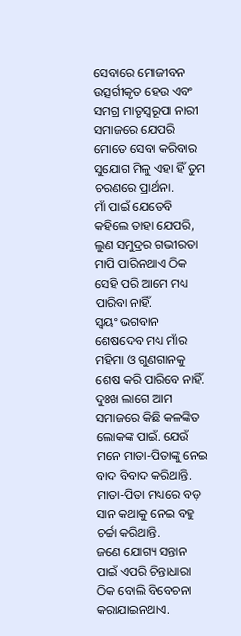ସେବାରେ ମୋଜୀବନ ଉତ୍ସର୍ଗୀକୃତ ହେଉ ଏବଂ ସମଗ୍ର ମାତୃସ୍ୱରୂପା ନାରୀ ସମାଜରେ ଯେପରି ମୋତେ ସେବା କରିବାର ସୁଯୋଗ ମିଳୁ ଏହା ହିଁ ତୁମ ଚରଣରେ ପ୍ରାର୍ଥନା.
ମାଁ ପାଇଁ ଯେତେବି କହିଲେ ତାହା ଯେପରି, ଲୁଣ ସମୁଦ୍ରର ଗଭୀରତା ମାପି ପାରିନଥାଏ ଠିକ ସେହି ପରି ଆମେ ମଧ୍ୟ ପାରିବା ନାହିଁ.
ସ୍ୱୟଂ ଭଗବାନ ଶେଷଦେବ ମଧ୍ୟ ମାଁର ମହିମା ଓ ଗୁଣଗାନକୁ ଶେଷ କରି ପାରିବେ ନାହିଁ.
ଦୁଃଖ ଲାଗେ ଆମ ସମାଜରେ କିଛି କଳଙ୍କିତ ଲୋକଙ୍କ ପାଇଁ. ଯେଉଁ ମନେ ମାତା-ପିତାଙ୍କୁ ନେଇ ବାଦ ବିବାଦ କରିଥାନ୍ତି.
ମାତା-ପିତା ମଧ୍ୟରେ ବଡ଼ ସାନ କଥାକୁ ନେଇ ବହୁ ଚର୍ଚ୍ଚା କରିଥାନ୍ତି.
ଜଣେ ଯୋଗ୍ୟ ସନ୍ତାନ ପାଇଁ ଏପରି ଚିନ୍ତାଧାରା ଠିକ ବୋଲି ବିବେଚନା କରାଯାଇନଥାଏ.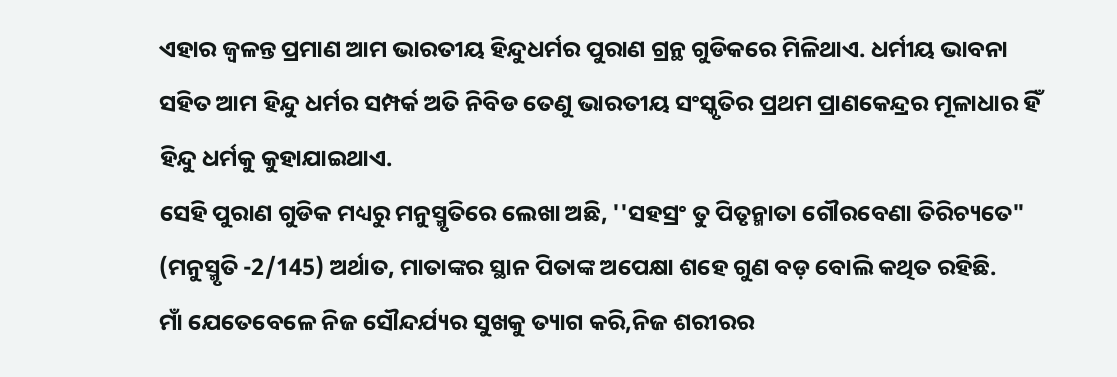ଏହାର ଜ୍ୱଳନ୍ତ ପ୍ରମାଣ ଆମ ଭାରତୀୟ ହିନ୍ଦୁଧର୍ମର ପୁରାଣ ଗ୍ରନ୍ଥ ଗୁଡିକରେ ମିଳିଥାଏ. ଧର୍ମୀୟ ଭାବନା ସହିତ ଆମ ହିନ୍ଦୁ ଧର୍ମର ସମ୍ପର୍କ ଅତି ନିବିଡ ତେଣୁ ଭାରତୀୟ ସଂସ୍କୃତିର ପ୍ରଥମ ପ୍ରାଣକେନ୍ଦ୍ରର ମୂଳାଧାର ହିଁ ହିନ୍ଦୁ ଧର୍ମକୁ କୁହାଯାଇଥାଏ.
ସେହି ପୁରାଣ ଗୁଡିକ ମଧ୍ୟରୁ ମନୁସ୍ମୃତିରେ ଲେଖା ଅଛି, ''ସହସ୍ରଂ ତୁ ପିତୃନ୍ମାତା ଗୌରବେଣା ତିରିଚ୍ୟତେ" (ମନୁସ୍ମୃତି -2/145) ଅର୍ଥାତ, ମାତାଙ୍କର ସ୍ଥାନ ପିତାଙ୍କ ଅପେକ୍ଷା ଶହେ ଗୁଣ ବଡ଼ ବୋଲି କଥିତ ରହିଛି.
ମାଁ ଯେତେବେଳେ ନିଜ ସୌନ୍ଦର୍ଯ୍ୟର ସୁଖକୁ ତ୍ୟାଗ କରି,ନିଜ ଶରୀରର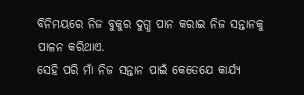ବିନିମୟରେ ନିଜ ବୁକୁର ଦୁଗ୍ଧ ପାନ କରାଇ ନିଜ ସନ୍ତାନକୁ ପାଳନ କରିଥାଏ.
ସେହି ପରି ମାଁ ନିଜ ସନ୍ତାନ ପାଇଁ କେତେଯେ କାର୍ଯ୍ୟ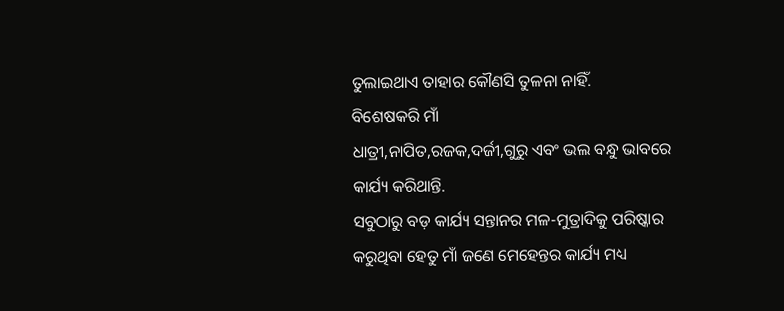ତୁଲାଇଥାଏ ତାହାର କୌଣସି ତୁଳନା ନାହିଁ.
ବିଶେଷକରି ମାଁ
ଧାତ୍ରୀ,ନାପିତ,ରଜକ,ଦର୍ଜୀ,ଗୁରୁ ଏବଂ ଭଲ ବନ୍ଧୁ ଭାବରେ କାର୍ଯ୍ୟ କରିଥାନ୍ତି.
ସବୁଠାରୁ ବଡ଼ କାର୍ଯ୍ୟ ସନ୍ତାନର ମଳ-ମୁତ୍ରାଦିକୁ ପରିଷ୍କାର କରୁଥିବା ହେତୁ ମାଁ ଜଣେ ମେହେନ୍ତର କାର୍ଯ୍ୟ ମଧ୍ୟ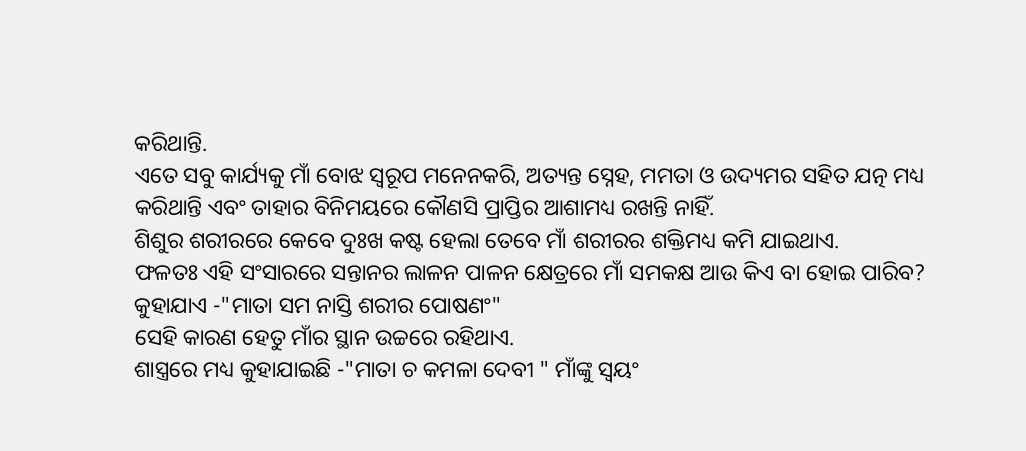କରିଥାନ୍ତି.
ଏତେ ସବୁ କାର୍ଯ୍ୟକୁ ମାଁ ବୋଝ ସ୍ୱରୂପ ମନେନକରି, ଅତ୍ୟନ୍ତ ସ୍ନେହ, ମମତା ଓ ଉଦ୍ୟମର ସହିତ ଯତ୍ନ ମଧ୍ୟ କରିଥାନ୍ତି ଏବଂ ତାହାର ବିନିମୟରେ କୌଣସି ପ୍ରାପ୍ତିର ଆଶାମଧ୍ୟ ରଖନ୍ତି ନାହିଁ.
ଶିଶୁର ଶରୀରରେ କେବେ ଦୁଃଖ କଷ୍ଟ ହେଲା ତେବେ ମାଁ ଶରୀରର ଶକ୍ତିମଧ୍ୟ କମି ଯାଇଥାଏ.
ଫଳତଃ ଏହି ସଂସାରରେ ସନ୍ତାନର ଲାଳନ ପାଳନ କ୍ଷେତ୍ରରେ ମାଁ ସମକକ୍ଷ ଆଉ କିଏ ବା ହୋଇ ପାରିବ?
କୁହାଯାଏ -"ମାତା ସମ ନାସ୍ତି ଶରୀର ପୋଷଣଂ"
ସେହି କାରଣ ହେତୁ ମାଁର ସ୍ଥାନ ଉଚ୍ଚରେ ରହିଥାଏ.
ଶାସ୍ତ୍ରରେ ମଧ୍ୟ କୁହାଯାଇଛି -"ମାତା ଚ କମଳା ଦେବୀ " ମାଁଙ୍କୁ ସ୍ୱୟଂ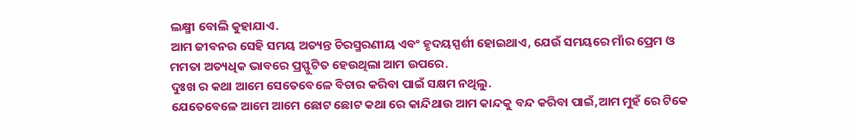ଲକ୍ଷ୍ମୀ ବୋଲି କୁହାଯାଏ.
ଆମ ଜୀବନର ସେହି ସମୟ ଅତ୍ୟନ୍ତ ଚିରସ୍ମରଣୀୟ ଏବଂ ହୃଦୟସ୍ପର୍ଶୀ ହୋଇଥାଏ, ଯେଉଁ ସମୟରେ ମାଁର ପ୍ରେମ ଓ ମମତା ଅତ୍ୟଧିକ ଭାବରେ ପ୍ରସ୍ଫୁଟିତ ହେଉଥିଲା ଆମ ଉପରେ.
ଦୁଃଖ ର କଥା ଆମେ ସେତେବେଳେ ବିଚାର କରିବା ପାଇଁ ସକ୍ଷମ ନଥିଲୁ.
ଯେତେବେଳେ ଆମେ ଆମେ ଛୋଟ ଛୋଟ କଥା ରେ କାନ୍ଦିଥାଉ ଆମ କାନ୍ଦକୁ ବନ୍ଦ କରିବା ପାଇଁ,ଆମ ମୁହଁ ରେ ଟିକେ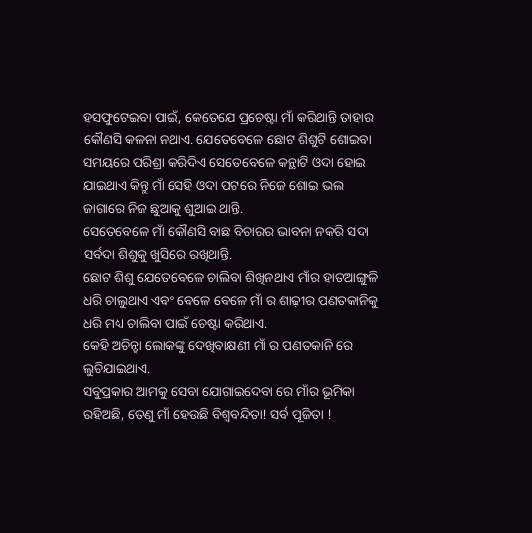ହସଫୁଟେଇବା ପାଇଁ, କେତେଯେ ପ୍ରଚେଷ୍ଟା ମାଁ କରିଥାନ୍ତି ତାହାର କୌଣସି କଳନା ନଥାଏ. ଯେତେବେଳେ ଛୋଟ ଶିଶୁଟି ଶୋଇବା ସମୟରେ ପରିଶ୍ରା କରିଦିଏ ସେତେବେଳେ କନ୍ଥାଟି ଓଦା ହୋଇ ଯାଇଥାଏ କିନ୍ତୁ ମାଁ ସେହି ଓଦା ପଟରେ ନିଜେ ଶୋଇ ଭଲ ଜାଗାରେ ନିଜ ଛୁଆକୁ ଶୁଆଇ ଥାନ୍ତି.
ସେତେବେଳେ ମାଁ କୌଣସି ବାଛ ବିଚାରର ଭାବନା ନକରି ସଦା ସର୍ବଦା ଶିଶୁକୁ ଖୁସିରେ ରଖିଥାନ୍ତି.
ଛୋଟ ଶିଶୁ ଯେତେବେଳେ ଚାଲିବା ଶିଖିନଥାଏ ମାଁର ହାତଆଙ୍ଗୁଳି ଧରି ଚାଲୁଥାଏ ଏବଂ ବେଳେ ବେଳେ ମାଁ ର ଶାଢ଼ୀର ପଣତକାନିକୁ ଧରି ମଧ୍ୟ ଚାଲିବା ପାଇଁ ଚେଷ୍ଟା କରିଥାଏ.
କେହି ଅଚିନ୍ହା ଲୋକଙ୍କୁ ଦେଖିବାକ୍ଷଣୀ ମାଁ ର ପଣତକାନି ରେ ଲୁଚିଯାଇଥାଏ.
ସବୁପ୍ରକାର ଆମକୁ ସେବା ଯୋଗାଇଦେବା ରେ ମାଁର ଭୂମିକା ରହିଅଛି, ତେଣୁ ମାଁ ହେଉଛି ବିଶ୍ୱବନ୍ଦିତା! ସର୍ବ ପୂଜିତା !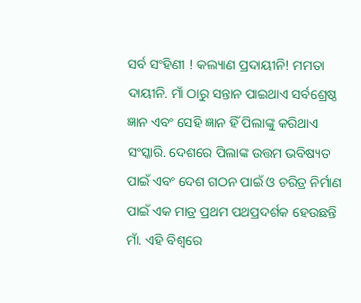ସର୍ବ ସଂହିଣୀ ! କଲ୍ୟାଣ ପ୍ରଦାୟୀନି! ମମତା ଦାୟୀନି. ମାଁ ଠାରୁ ସନ୍ତାନ ପାଇଥାଏ ସର୍ବଶ୍ରେଷ୍ଠ ଜ୍ଞାନ ଏବଂ ସେହି ଜ୍ଞାନ ହିଁ ପିଲାଙ୍କୁ କରିଥାଏ ସଂସ୍କାରି. ଦେଶରେ ପିଲାଙ୍କ ଉତ୍ତମ ଭବିଷ୍ୟତ ପାଇଁ ଏବଂ ଦେଶ ଗଠନ ପାଇଁ ଓ ଚରିତ୍ର ନିର୍ମାଣ ପାଇଁ ଏକ ମାତ୍ର ପ୍ରଥମ ପଥପ୍ରଦର୍ଶକ ହେଉଛନ୍ତି ମାଁ. ଏହି ବିଶ୍ୱରେ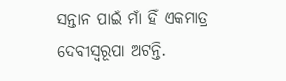ସନ୍ତାନ ପାଇଁ ମାଁ ହିଁ ଏକମାତ୍ର ଦେବୀସ୍ୱରୂପା ଅଟନ୍ତି.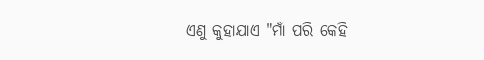ଏଣୁ କୁହାଯାଏ "ମାଁ ପରି କେହି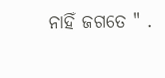ନାହିଁ ଜଗତେ " .